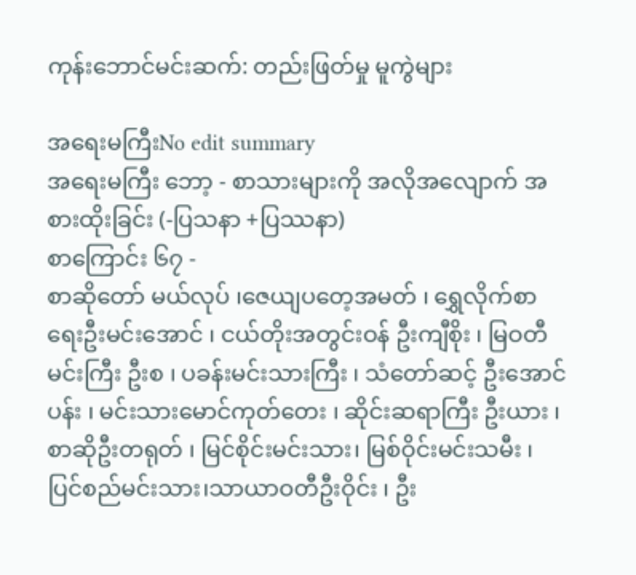ကုန်းဘောင်မင်းဆက်: တည်းဖြတ်မှု မူကွဲများ

အရေးမကြီးNo edit summary
အရေးမကြီး ဘော့ - စာသားများကို အလိုအလျောက် အစားထိုးခြင်း (-ပြသနာ +ပြဿနာ)
စာကြောင်း ၆၇ -
စာဆိုတော် မယ်လုပ် ၊ဇေယျပတေ့အမတ် ၊ ရွှေလိုက်စာရေးဦးမင်းအောင် ၊ ငယ်တိုးအတွင်းဝန် ဦးကျီစိုး ၊ မြဝတီမင်းကြီး ဦးစ ၊ ပခန်းမင်းသားကြီး ၊ သံတော်ဆင့် ဦးအောင်ပန်း ၊ မင်းသားမောင်ကုတ်တေး ၊ ဆိုင်းဆရာကြီး ဦးယား ၊ စာဆိုဦးတရုတ် ၊ မြင်စိုင်းမင်းသား၊ မြစ်ဝိုင်းမင်းသမီး ၊ ပြင်စည်မင်းသား၊သာယာဝတီဦးဝိုင်း ၊ ဦး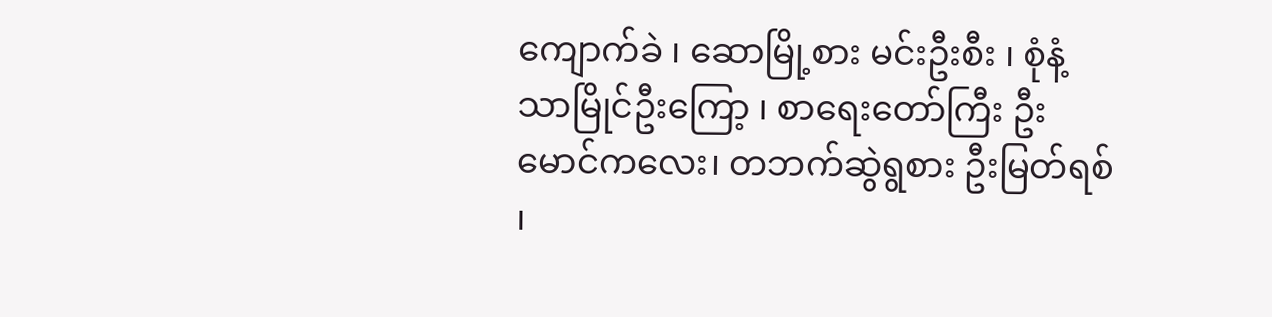ကျောက်ခဲ ၊ ဆောမြို့စား မင်းဦးစီး ၊ စုံနံ့သာမြိုင်ဦးကြော့ ၊ စာရေးတော်ကြီး ဦးမောင်ကလေး၊ တဘက်ဆွဲရွစား ဦးမြတ်ရစ် ၊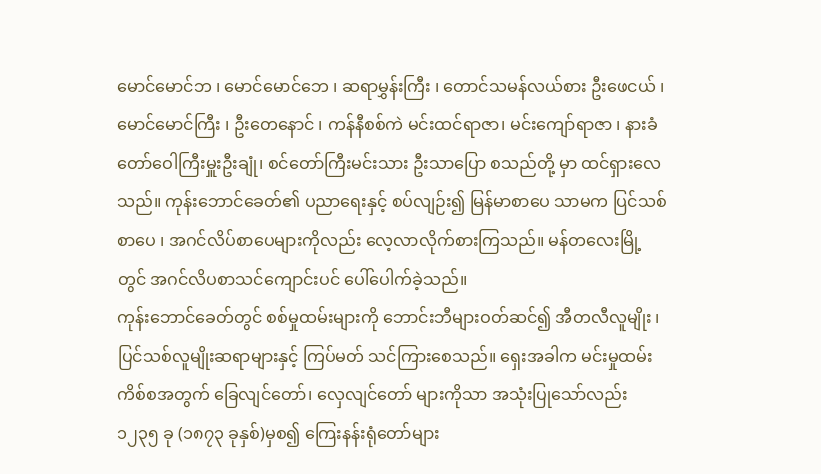မောင်မောင်ဘ ၊ မောင်မောင်ဘေ ၊ ဆရာမွှန်းကြီး ၊ တောင်သမန်လယ်စား ဦးဖေငယ် ၊ မောင်မောင်ကြီး ၊ ဦးတေနောင် ၊ ကန်နီစစ်ကဲ မင်းထင်ရာဇာ၊ မင်းကျော်ရာဇာ ၊ နားခံတော်ဝေါကြီးမှူးဦးချုံ၊ စင်တော်ကြီးမင်းသား ဦးသာပြော စသည်တို့ မှာ ထင်ရှားလေသည်။ ကုန်းဘောင်ခေတ်၏ ပညာရေးနှင့် စပ်လျဉ်း၍ မြန်မာစာပေ သာမက ပြင်သစ်စာပေ ၊ အဂင်လိပ်စာပေများကိုလည်း လေ့လာလိုက်စားကြသည်။ မန်တလေးမြို့တွင် အဂင်လိပစာသင်ကျောင်းပင် ပေါ်ပေါက်ခဲ့သည်။
ကုန်းဘောင်ခေတ်တွင် စစ်မှုထမ်းများကို ဘောင်းဘီများဝတ်ဆင်၍ အီတလီလူမျိုး ၊ ပြင်သစ်လူမျိုးဆရာများနှင့် ကြပ်မတ် သင်ကြားစေသည်။ ရှေးအခါက မင်းမှုထမ်းကိစ်စအတွက် ခြေလျင်တော်၊ လှေလျင်တော် များကိုသာ အသုံးပြုသော်လည်း ၁၂၃၅ ခု (၁၈၇၃ ခုနှစ်)မှစ၍ ကြေးနန်းရုံတော်များ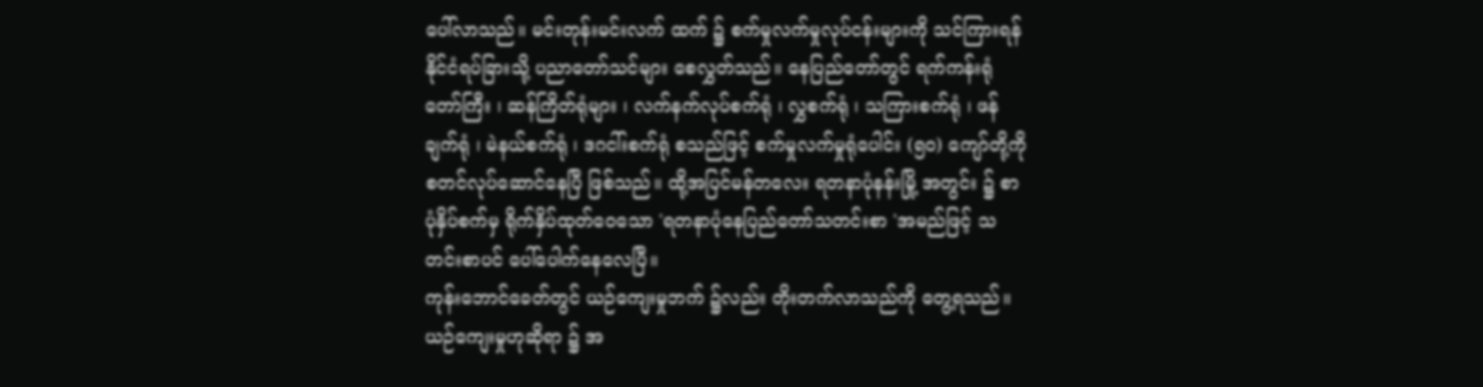ပေါ်လာသည်။ မင်းတုန်းမင်းလက် ထက် ၌ စက်မှုလက်မှုလုပ်ငန်းများကို သင်ကြားရန် နိုင်ငံရပ်ခြားသို့ ပညာတော်သင်များ စေလွှတ်သည်။ နေပြည်တော်တွင် ရက်ကန်းရုံတော်ကြီး ၊ ဆန်ကြိတ်ရုံများ ၊ လက်နက်လုပ်စက်ရုံ ၊ လွှစက်ရုံ ၊ သကြားစက်ရုံ ၊ ဖန်ချက်ရုံ ၊ မဲနယ်စက်ရုံ ၊ ဒဂငါ်းစက်ရုံ စသည်ဖြင့် စက်မှုလက်မှုရုံပေါင်း (၅၀) ကျော်တို့ကို စတင်လုပ်ဆောင်နေပြီ ဖြစ်သည်။ ထို့အပြင်မန်တလေး ရတနာပုံနန်းမြို့ အတွင်း ၌ စာပုံနှိပ်စက်မှ ရိုက်နှိပ်ထုတ်ဝေသော 'ရတနာပုံနေပြည်တော်သတင်းစာ 'အမည်ဖြင့် သတင်းစာပင် ပေါ်ပေါက်နေလေပြီ။
ကုန်းဘောင်ခေတ်တွင် ယဉ်ကျေးမှုဘက် ၌လည်း တိုးတက်လာသည်ကို တွေ့ရသည်။ ယဉ်ကျေးမှုဟုဆိုရာ ၌ အ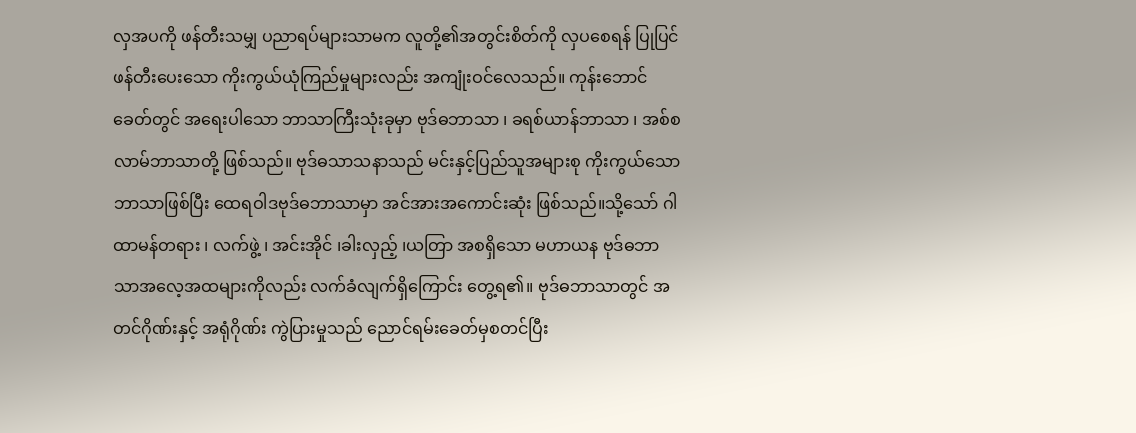လှအပကို ဖန်တီးသမျှ ပညာရပ်များသာမက လူတို့၏အတွင်းစိတ်ကို လှပစေရန် ပြုပြင်ဖန်တီးပေးသော ကိုးကွယ်ယုံကြည်မှုများလည်း အကျုံးဝင်လေသည်။ ကုန်းဘောင်ခေတ်တွင် အရေးပါသော ဘာသာကြီးသုံးခုမှာ ဗုဒ်ဓဘာသာ ၊ ခရစ်ယာန်ဘာသာ ၊ အစ်စလာမ်ဘာသာတို့ ဖြစ်သည်။ ဗုဒ်ဓသာသနာသည် မင်းနှင့်ပြည်သူအများစု ကိုးကွယ်သောဘာသာဖြစ်ပြီး ထေရဝါဒဗုဒ်ဓဘာသာမှာ အင်အားအကောင်းဆုံး ဖြစ်သည်။သို့သော် ဂါထာမန်တရား ၊ လက်ဖွဲ့ ၊ အင်းအိုင် ၊ခါးလှည့် ၊ယတြာ အစရှိသော မဟာယန ဗုဒ်ဓဘာသာအလေ့အထများကိုလည်း လက်ခံလျက်ရှိကြောင်း တွေ့ရ၏။ ဗုဒ်ဓဘာသာတွင် အတင်ဂိုဏ်းနှင့် အရုံဂိုဏ်း ကွဲပြားမှုသည် ညောင်ရမ်းခေတ်မှစတင်ပြီး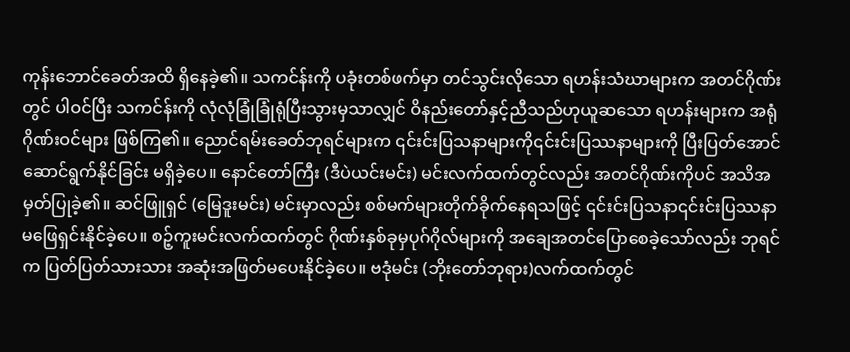ကုန်းဘောင်ခေတ်အထိ ရှိနေခဲ့၏။ သကင်န်းကို ပခုံးတစ်ဖက်မှာ တင်သွင်းလိုသော ရဟန်းသံဃာများက အတင်ဂိုဏ်းတွင် ပါဝင်ပြီး သကင်န်းကို လုံလုံခြုံခြုံရုံပြီးသွားမှသာလျှင် ဝိနည်းတော်နှင့်ညီသည်ဟုယူဆသော ရဟန်းများက အရုံဂိုဏ်းဝင်များ ဖြစ်ကြ၏။ ညောင်ရမ်းခေတ်ဘုရင်များက ၎င်းင်းပြသနာများကို၎င်းင်းပြဿနာများကို ပြီးပြတ်အောင် ဆောင်ရွက်နိုင်ခြင်း မရှိခဲ့ပေ။ နောင်တော်ကြီး (ဒီပဲယင်းမင်း) မင်းလက်ထက်တွင်လည်း အတင်ဂိုဏ်းကိုပင် အသိအမှတ်ပြုခဲ့၏။ ဆင်ဖြူရှင် (မြေဒူးမင်း) မင်းမှာလည်း စစ်မက်များတိုက်ခိုက်နေရသဖြင့် ၎င်းင်းပြသနာ၎င်းင်းပြဿနာ မဖြေရှင်းနိုင်ခဲ့ပေ။ စဉ့်ကူးမင်းလက်ထက်တွင် ဂိုဏ်းနှစ်ခုမှပုဂ်ဂိုလ်များကို အချေအတင်ပြောစေခဲ့သော်လည်း ဘုရင်က ပြတ်ပြတ်သားသား အဆုံးအဖြတ်မပေးနိုင်ခဲ့ပေ။ ဗဒုံမင်း (ဘိုးတော်ဘုရား)လက်ထက်တွင်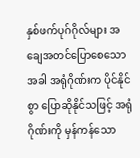နှစ်ဖက်ပုဂ်ဂိုလ်များ အချေအတင်ပြောစေသောအခါ အရုံဂိုဏ်းက ပိုင်နိုင်စွာ ပြောဆိုနိုင်သဖြင့် အရုံဂိုဏ်းကို မှန်ကန်သော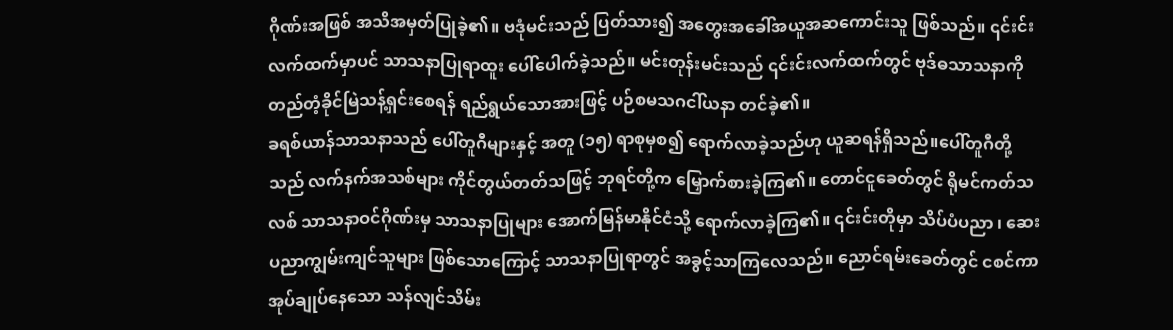ဂိုဏ်းအဖြစ် အသိအမှတ်ပြုခဲ့၏။ ဗဒုံမင်းသည် ပြတ်သား၍ အတွေးအခေါ်အယူအဆကောင်းသူ ဖြစ်သည်။ ၎င်းင်းလက်ထက်မှာပင် သာသနာပြုရာထူး ပေါ်ပေါက်ခဲ့သည်။ မင်းတုန်းမင်းသည် ၎င်းင်းလက်ထက်တွင် ဗုဒ်ဓသာသနာကို တည်တံ့ခိုင်မြဲသန့်ရှင်းစေရန် ရည်ရွယ်သောအားဖြင့် ပဉ်စမသဂငါ်ယနာ တင်ခဲ့၏။
ခရစ်ယာန်သာသနာသည် ပေါ်တူဂီများနှင့် အတူ (၁၅) ရာစုမှစ၍ ရောက်လာခဲ့သည်ဟု ယူဆရန်ရှိသည်။ပေါ်တူဂီတို့သည် လက်နက်အသစ်များ ကိုင်တွယ်တတ်သဖြင့် ဘုရင်တို့က မြှောက်စားခဲ့ကြ၏။ တောင်ငူခေတ်တွင် ရိုမင်ကတ်သလစ် သာသနာဝင်ဂိုဏ်းမှ သာသနာပြုများ အောက်မြန်မာနိုင်ငံသို့ ရောက်လာခဲ့ကြ၏။ ၎င်းင်းတိုမှာ သိပ်ပံပညာ ၊ ဆေးပညာကျွမ်းကျင်သူများ ဖြစ်သောကြောင့် သာသနာပြုရာတွင် အခွင့်သာကြလေသည်။ ညောင်ရမ်းခေတ်တွင် ငစင်ကာ အုပ်ချုပ်နေသော သန်လျင်သိမ်း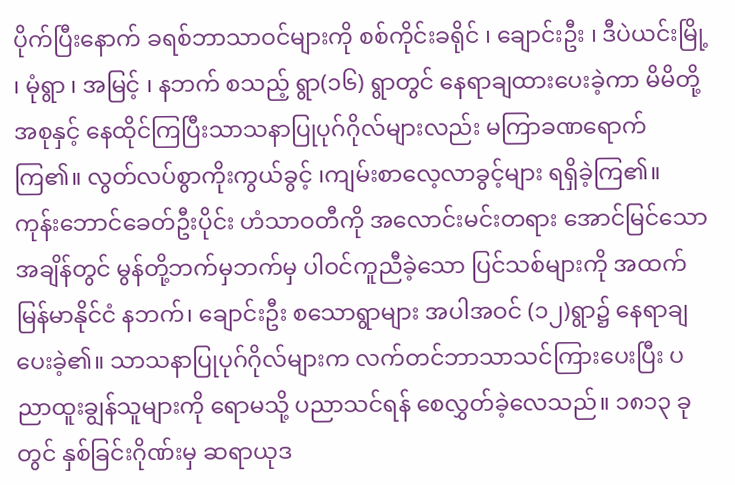ပိုက်ပြီးနောက် ခရစ်ဘာသာဝင်များကို စစ်ကိုင်းခရိုင် ၊ ချောင်းဦး ၊ ဒီပဲယင်းမြို့ ၊ မုံရွာ ၊ အမြင့် ၊ နဘက် စသည့် ရွာ(၁၆) ရွာတွင် နေရာချထားပေးခဲ့ကာ မိမိတို့အစုနှင့် နေထိုင်ကြပြီးသာသနာပြုပုဂ်ဂိုလ်များလည်း မကြာခဏရောက်ကြ၏။ လွတ်လပ်စွာကိုးကွယ်ခွင့် ၊ကျမ်းစာလေ့လာခွင့်များ ရရှိခဲ့ကြ၏။
ကုန်းဘောင်ခေတ်ဦးပိုင်း ဟံသာဝတီကို အလောင်းမင်းတရား အောင်မြင်သောအချိန်တွင် မွန်တို့ဘက်မှဘက်မှ ပါဝင်ကူညီခဲ့သော ပြင်သစ်များကို အထက်မြန်မာနိုင်ငံ နဘက်၊ ချောင်းဦး စသောရွာများ အပါအဝင် (၁၂)ရွာ၌ နေရာချပေးခဲ့၏။ သာသနာပြုပုဂ်ဂိုလ်များက လက်တင်ဘာသာသင်ကြားပေးပြီး ပညာထူးချွန်သူများကို ရောမသို့ ပညာသင်ရန် စေလွှတ်ခဲ့လေသည်။ ၁၈၁၃ ခုတွင် နှစ်ခြင်းဂိုဏ်းမှ ဆရာယုဒ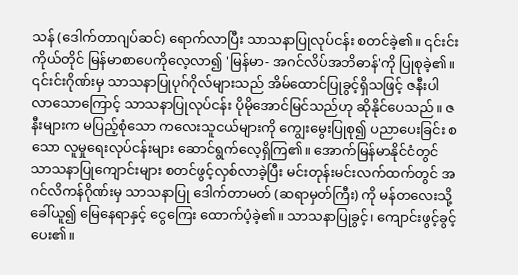သန် (ဒေါက်တာဂျပ်ဆင်) ရောက်လာပြီး သာသနာပြုလုပ်ငန်း စတင်ခဲ့၏။ ၎င်းင်းကိုယ်တိုင် မြန်မာစာပေကိုလေ့လာ၍ 'မြန်မာ- အဂင်လိပ်အဘိဓာန်'ကို ပြုစုခဲ့၏။ ၎င်းင်းဂိုဏ်းမှ သာသနာပြုပုဂ်ဂိုလ်များသည် အိမ်ထောင်ပြုခွင့်ရှိသဖြင့် ဇနီးပါလာသောကြောင့် သာသနာပြုလုပ်ငန်း ပိုမိုအောင်မြင်သည်ဟု ဆိုနိုင်ပေသည်။ ဇနီးများက မပြည့်စုံသော ကလေးသူငယ်များကို ကျွေးမွေးပြုစု၍ ပညာပေးခြင်း စသော လူမှုရေးလုပ်ငန်းများ ဆောင်ရွက်လေ့ရှိကြ၏။ အောက်မြန်မာနိုင်ငံတွင် သာသနာပြုကျောင်းများ စတင်ဖွင့်လှစ်လာခဲ့ပြီး မင်းတုန်းမင်းလက်ထက်တွင် အဂင်လိကန်ဂိုဏ်းမှ သာသနာပြု ဒေါက်တာမတ် (ဆရာမှတ်ကြီး) ကို မန်တလေးသို့ ခေါ်ယူ၍ မြေနေရာနှင့် ငွေကြေး ထောက်ပံ့ခဲ့၏။ သာသနာပြုခွင့်၊ ကျောင်းဖွင့်ခွင့်ပေး၏။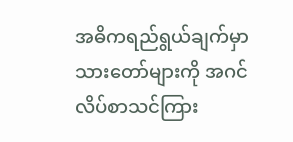အဓိကရည်ရွယ်ချက်မှာ သားတော်များကို အဂင်လိပ်စာသင်ကြား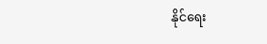နိုင်ရေး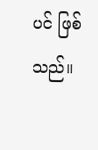ပင် ဖြစ်သည်။